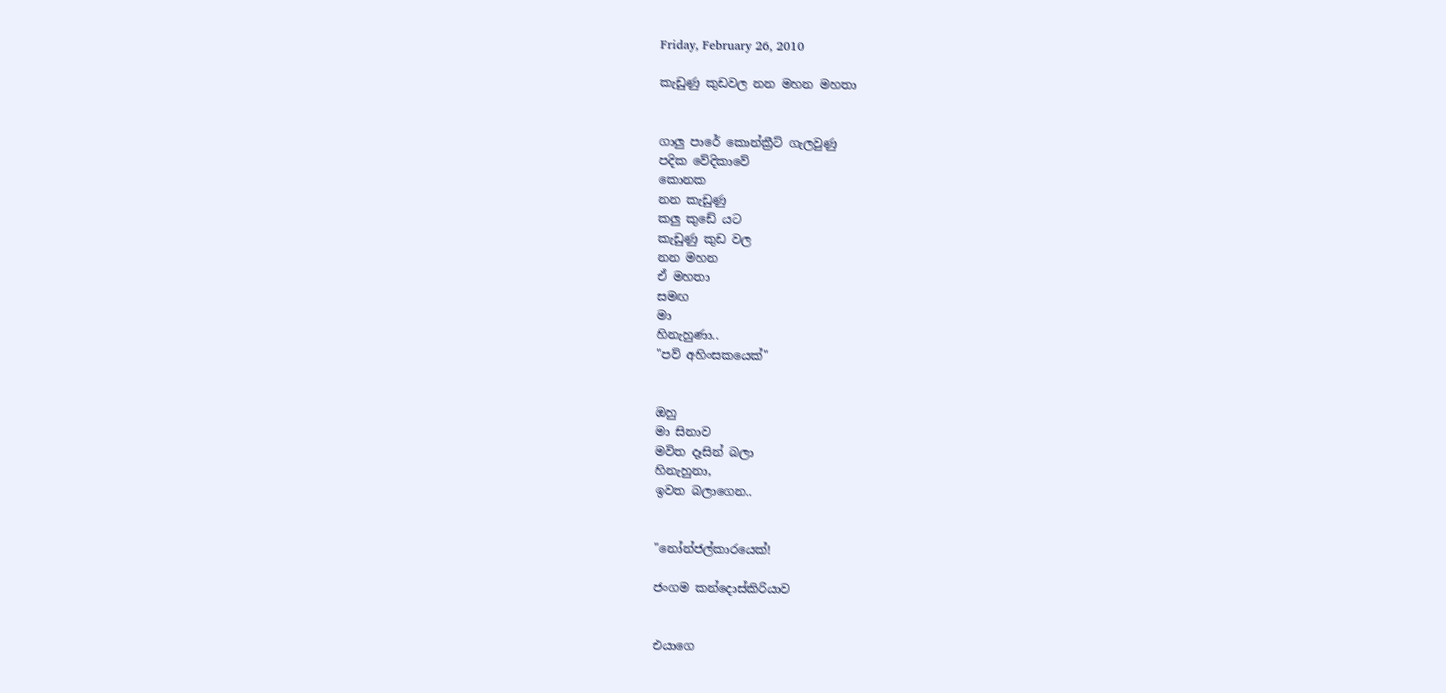Friday, February 26, 2010

කැඩුණු කුඩවල නන මහන මහතා


ගාලු පාරේ කොන්ක්‍රීට් ගැලවුණු
පදික වේදිකාවේ
කොනක
නන කැඩුණු
කලු කුඩේ යට
කැඩුණු කුඩ වල
නන මහන
ඒ මහතා
සමඟ
මා
හිනැහුණා..
"පව් අහිංසකයෙක්"


ඔහු
මා සිනාව
මවිත දෑසින් බලා
හිනැහුනා,
ඉවත බලාගෙන..


"නෝන්ජල්කාරයෙක්!

ජංගම කන්දොස්කිරියාව


එයාගෙ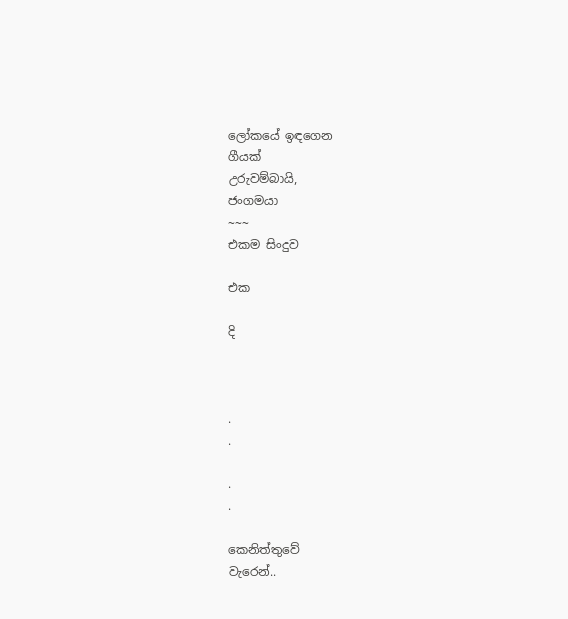ලෝකයේ ඉඳගෙන
ගීයක්
උරුවම්බායි,
ජංගමයා
~~~
එකම සිංදුව

එක

දි



.
.

.
.

කෙනිත්තුවේ
වැරෙන්..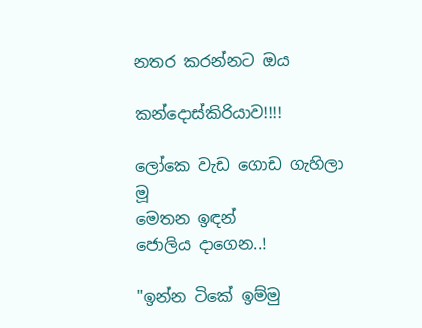නතර කරන්නට ඔය

කන්දොස්කිරියාව!!!!

ලෝකෙ වැඩ ගොඩ ගැහිලා
මූ
මෙතන ඉඳන්
ජොලිය දාගෙන..!

"ඉන්න ටිකේ ඉම්මු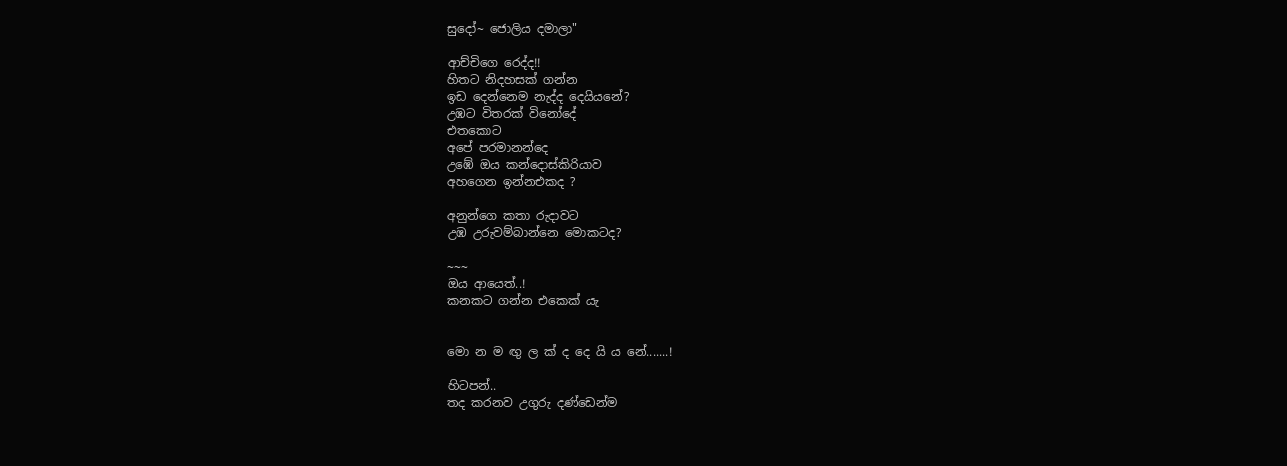සුදෝ~ ජොලිය දමාලා"

ආච්චිගෙ රෙද්ද!!
හිතට නිදහසක් ගන්න
ඉඩ දෙන්නෙම නැද්ද දෙයියනේ?
උඹට විතරක් විනෝදේ
එතකොට
අපේ පරමානන්දෙ
උඹේ ඔය කන්දොස්කිරියාව
අහගෙන ඉන්නඑකද ?

අනුන්ගෙ කතා රුදාවට
උඹ උරුවම්බාන්නෙ මොකටද?

~~~
ඔය ආයෙත්..!
කනකට ගන්න එකෙක් යැ


මො න ම ඟු ල ක් ද දෙ යි ය නේ.......!

හිටපන්..
තද කරනව උගුරු දණ්ඩෙන්ම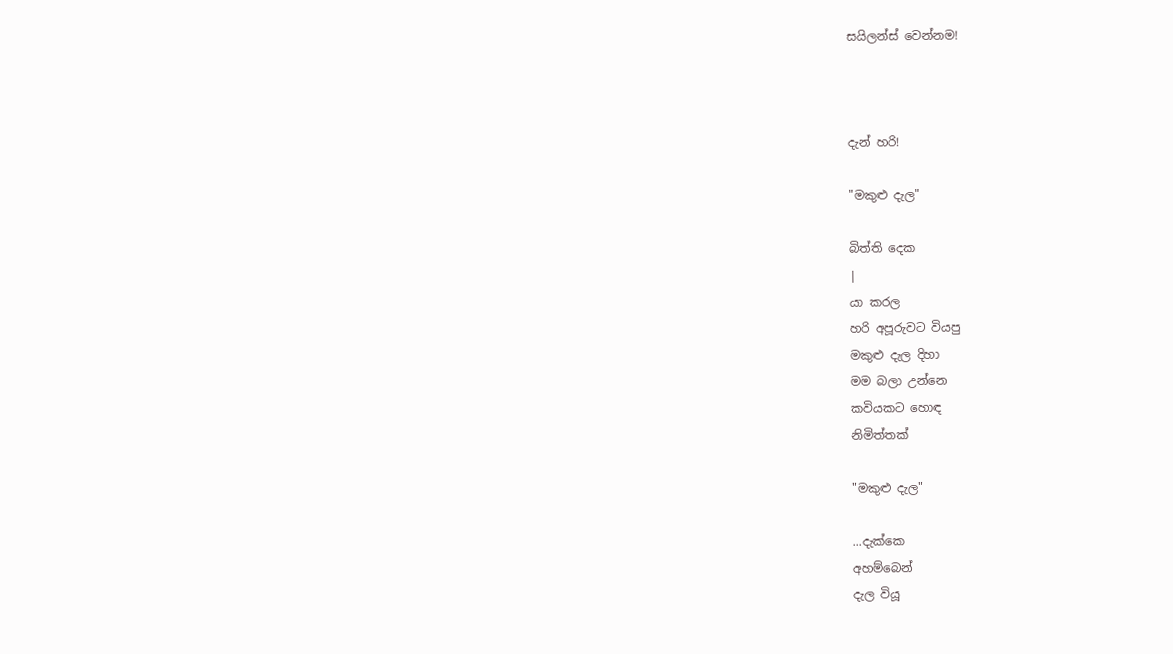සයිලන්ස් වෙන්නම!



දැන් හරි!

"මකුළු දැල"

බිත්ති දෙක
|
යා කරල
හරි අපූරුවට වියපු
මකුළු දැල දිහා
මම බලා උන්නෙ
කවියකට හොඳ
නිමිත්තක්

"මකුළු දැල"

...දැක්කෙ
අහම්බෙන්
දැල වියූ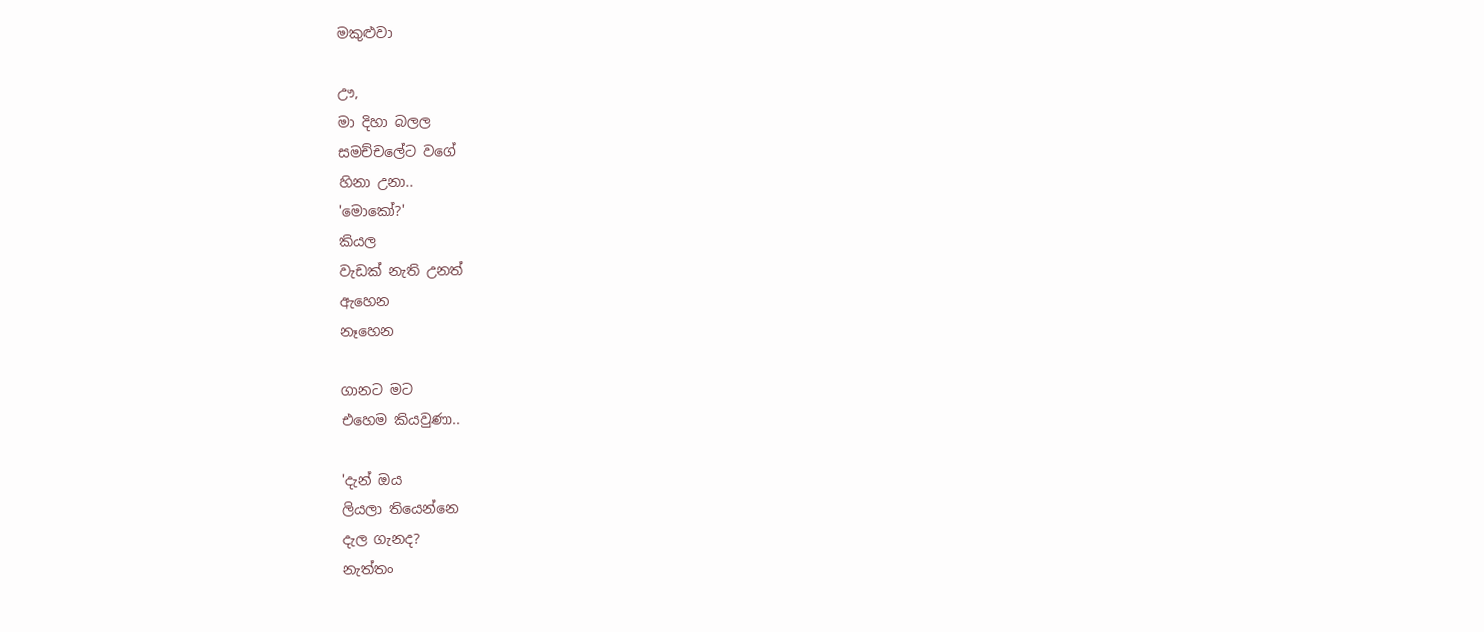මකුළුවා

ඌ,
මා දිහා බලල
සමච්චලේට වගේ
හිනා උනා..
'මොකෝ?'
කියල
වැඩක් නැති උනත්
ඇහෙන
නෑහෙන

ගානට මට
එහෙම කියවුණා..

'දැන් ඔය
ලියලා තියෙන්නෙ
දැල ගැනද?
නැත්තං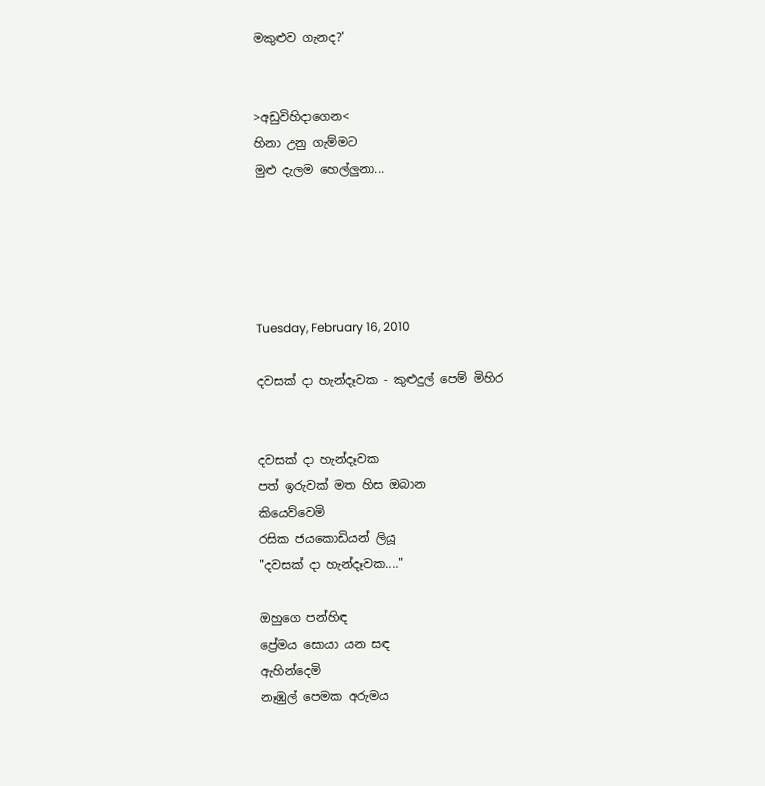මකුළුව ගැනද?'


>අඩුවිහිදාගෙන<
හිනා උනු ගැම්මට
මුළු දැලම හෙල්ලුනා...





Tuesday, February 16, 2010

දවසක් දා හැන්දෑවක - කුළුදුල් පෙම් මිහිර


දවසක් දා හැන්දෑවක
පත් ඉරුවක් මත හිස ඔබාන
කියෙව්වෙමි
රසික ජයකොඩියන් ලියූ
"දවසක් දා හැන්දෑවක...."

ඔහුගෙ පන්හිඳ
ප්‍රේමය සොයා යන සඳ
ඇහින්දෙමි
නෑඹුල් පෙමක අරුමය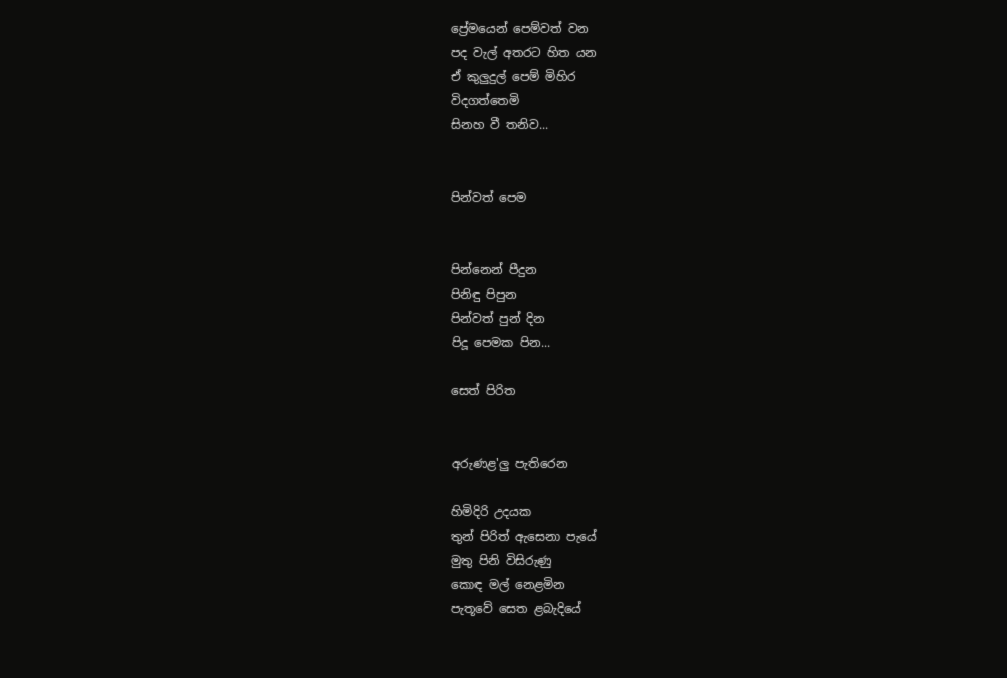ප්‍රේමයෙන් පෙම්වත් වන
පද වැල් අතරට හිත යන
ඒ කුලුදුල් පෙම් මිහිර
විදගත්තෙමි
සිනහ වී තනිව...


පින්වත් පෙම


පින්නෙන් පීදුන
පිනිඳු පිපුන
පින්වත් පුන් දින
පිදූ පෙමක පින...

සෙත් පිරිත


අරුණළ'ලු පැතිරෙන

හිමිදිරි උදයක
තුන් පිරිත් ඇසෙනා පැයේ
මුතු පිනි විසිරුණු
කොඳ මල් නෙළමින
පැතූවේ සෙත ළබැදියේ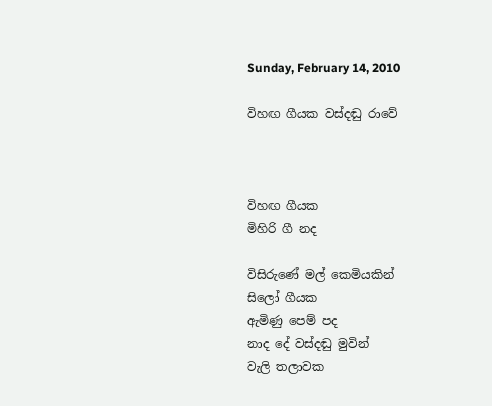Sunday, February 14, 2010

විහඟ ගීයක වස්දඬු රාවේ



විහඟ ගීයක
මිහිරි ගී නද

විසිරුණේ මල් කෙමියකින්
සිලෝ ගීයක
ඇමිණු පෙම් පද
නාද දේ වස්දඬු මුවින්
වැලි තලාවක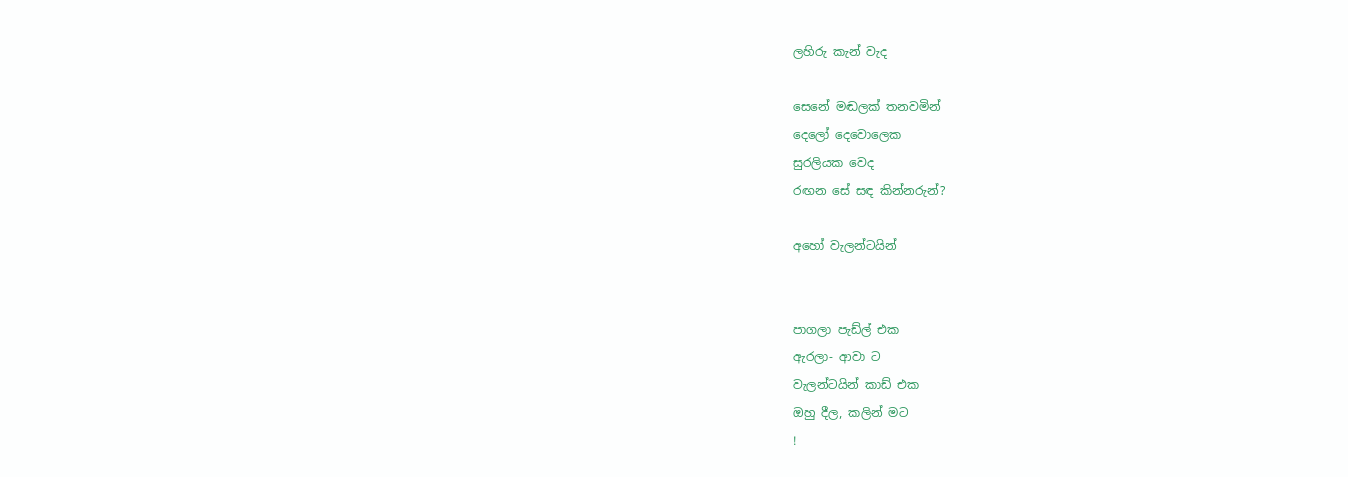ලහිරු කැන් වැද

සෙනේ මඬලක් තනවමින්
දෙලෝ දෙවොලෙක
සුරලියක වෙද
රඟන සේ සඳ කින්නරුන්?

අහෝ වැලන්ටයින්


පාගලා පැඩ්ල් එක
ඇරලා- ආවා ට
වැලන්ටයින් කාඩ් එක
ඔහු දීල, කලින් මට
!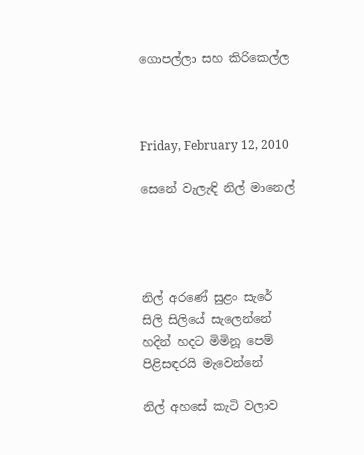ගොපල්ලා සහ කිරිකෙල්ල



Friday, February 12, 2010

සෙනේ වැලැඳි නිල් මානෙල්




නිල් අරණේ සුළං සැරේ
සිලි සිලියේ සැලෙන්නේ
හදින් හදට මිමිනූ පෙම්
පිළිසඳරයි මැවෙන්නේ

නිල් අහසේ කැටි වලාව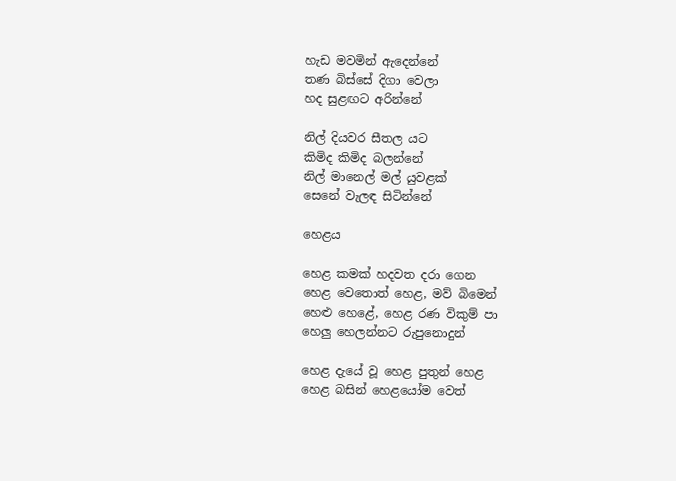හැඩ මවමින් ඇදෙන්නේ
තණ බිස්සේ දිගා වෙලා
හද සුළඟට අරින්නේ

නිල් දියවර සීතල යට
කිමිද කිමිද බලන්නේ
නිල් මානෙල් මල් යුවළක්
සෙනේ වැලඳ සිටින්නේ

හෙළය

හෙළ කමක් හදවත දරා ගෙන
හෙළ වෙතොත් හෙළ, මව් බිමෙන්
හෙළු හෙළේ, හෙළ රණ විකුම් පා
හෙලු හෙලන්නට රුපුනොදුන්

හෙළ දැයේ වූ හෙළ පුතුන් හෙළ
හෙළ බසින් හෙළයෝම වෙත්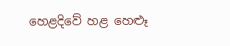හෙළදිවේ හළ හෙළූ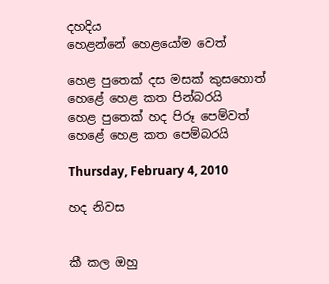දහදිය
හෙළන්නේ හෙළයෝම වෙත්

හෙළ පුතෙක් දස මසක් කුසහොත්
හෙළේ හෙළ කත පින්බරයි
හෙළ පුතෙක් හද පිරූ පෙම්වත්
හෙළේ හෙළ කත පෙම්බරයි

Thursday, February 4, 2010

හද නිවස


කී කල ඔහු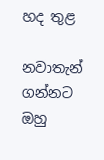හද තුළ

නවාතැන් ගන්නට
ඔහු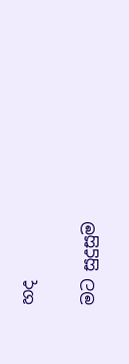හද

මට සුදුසුම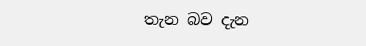තැන බව දැන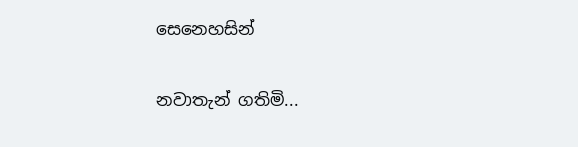සෙනෙහසින්

නවාතැන් ගතිමි...